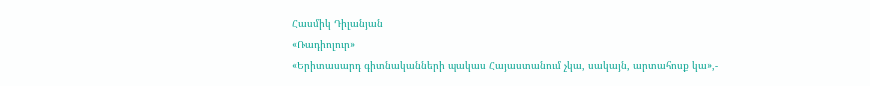Հասմիկ Դիլանյան
«Ռադիոլուր»
«Երիտասարդ գիտնականների պակաս Հայաստանում չկա, սակայն, արտահոսք կա»,-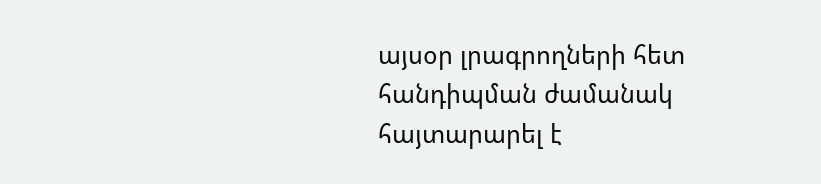այսօր լրագրողների հետ հանդիպման ժամանակ հայտարարել է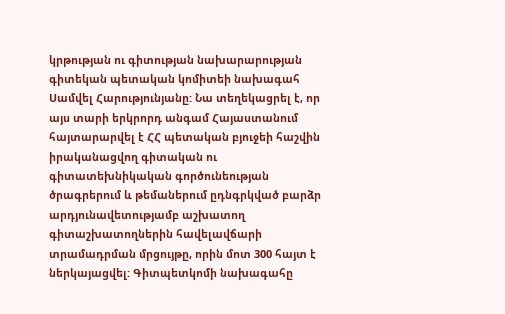կրթության ու գիտության նախարարության գիտեկան պետական կոմիտեի նախագահ Սամվել Հարությունյանը: Նա տեղեկացրել է, որ այս տարի երկրորդ անգամ Հայաստանում հայտարարվել է ՀՀ պետական բյուջեի հաշվին իրականացվող գիտական ու գիտատեխնիկական գործունեության ծրագրերում և թեմաներում ըդնգրկված բարձր արդյունավետությամբ աշխատող գիտաշխատողներին հավելավճարի տրամադրման մրցույթը, որին մոտ 300 հայտ է ներկայացվել: Գիտպետկոմի նախագահը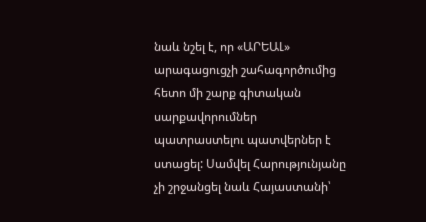նաև նշել է, որ «ԱՐԵԱԼ» արագացուցչի շահագործումից հետո մի շարք գիտական սարքավորումներ պատրաստելու պատվերներ է ստացել: Սամվել Հարությունյանը չի շրջանցել նաև Հայաստանի՝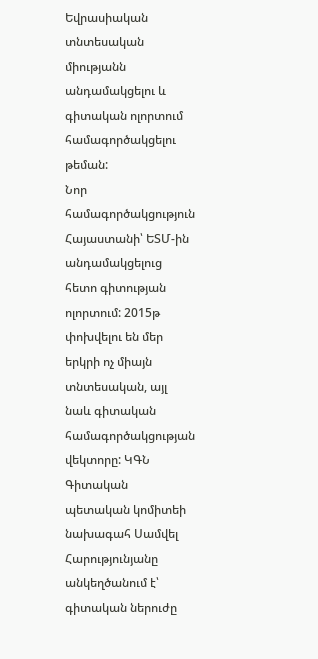Եվրասիական տնտեսական միությանն անդամակցելու և գիտական ոլորտում համագործակցելու թեման:
Նոր համագործակցություն Հայաստանի՝ ԵՏՄ-ին անդամակցելուց հետո գիտության ոլորտում: 2015թ փոխվելու են մեր երկրի ոչ միայն տնտեսական, այլ նաև գիտական համագործակցության վեկտորը: ԿԳՆ Գիտական պետական կոմիտեի նախագահ Սամվել Հարությունյանը անկեղծանում է՝ գիտական ներուժը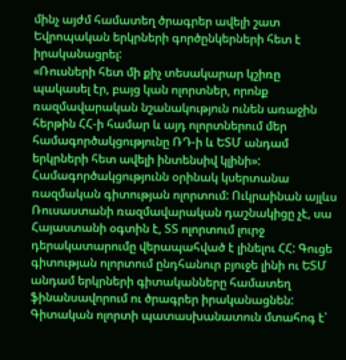մինչ այժմ համատեղ ծրագրեր ավելի շատ Եվրոպական երկրների գործընկերների հետ է իրականացրել:
«Ռուսների հետ մի քիչ տեսակարար կշիռը պակասել էր, բայց կան ոլորտներ, որոնք ռազմավարական նշանակություն ունեն առաջին հերթին ՀՀ-ի համար և այդ ոլորտներում մեր համագործակցությունը ՌԴ-ի և ԵՏՄ անդամ երկրների հետ ավելի ինտենսիվ կլինի»:
Համագործակցությունն օրինակ կսերտանա ռազմական գիտության ոլորտում: Ուկրաինան այլևս Ռուսաստանի ռազմավարական դաշնակիցը չէ, սա Հայաստանի օգտին է, ՏՏ ոլորտում լուրջ դերակատարումը վերապահված է լինելու ՀՀ: Գուցե գիտության ոլորտում ընդհանուր բյուջե լինի ու ԵՏՄ անդամ երկրների գիտականները համատեղ ֆինանսավորում ու ծրագրեր իրականացնեն: Գիտական ոլորտի պատասխանատուն մտահոգ է՝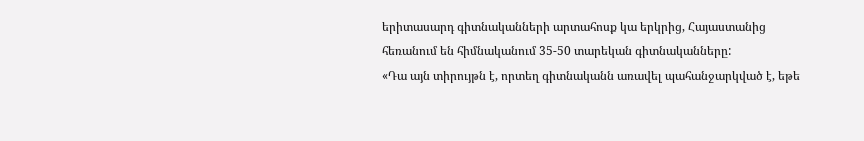երիտասարդ գիտնականների արտահոսք կա երկրից, Հայաստանից հեռանում են հիմնականում 35-50 տարեկան գիտնականները:
«Դա այն տիրույթն է, որտեղ գիտնականն առավել պահանջարկված է, եթե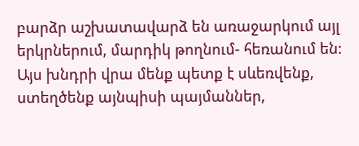բարձր աշխատավարձ են առաջարկում այլ երկրներում, մարդիկ թողնում- հեռանում են: Այս խնդրի վրա մենք պետք է սևեռվենք, ստեղծենք այնպիսի պայմաններ,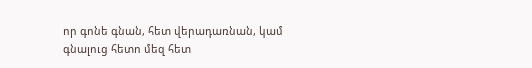որ գոնե գնան, հետ վերադառնան, կամ գնալուց հետո մեզ հետ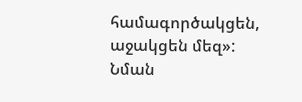համագործակցեն, աջակցեն մեզ»:
Նման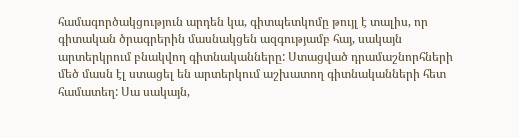համագործակցություն արդեն կա, գիտպետկոմը թույլ է տալիս, որ գիտական ծրագրերին մասնակցեն ազգությամբ հայ, սակայն արտերկրում բնակվող գիտնականները: Ստացված դրամաշնորհների մեծ մասն էլ ստացել են արտերկում աշխատող գիտնականների հետ համատեղ: Սա սակայն,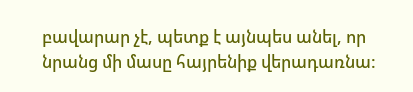բավարար չէ, պետք է այնպես անել, որ նրանց մի մասը հայրենիք վերադառնա: